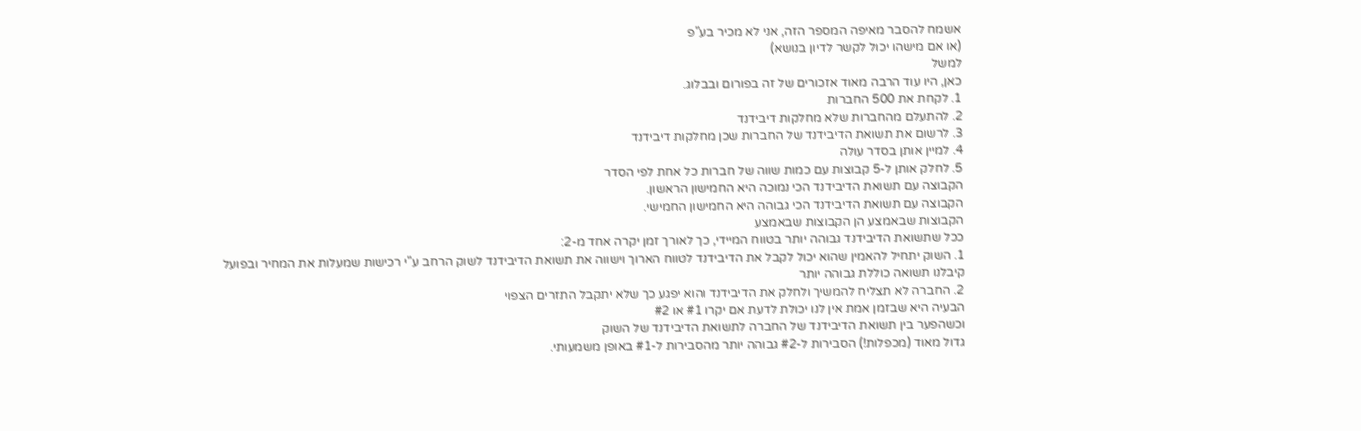אשמח להסבר מאיפה המספר הזה, אני לא מכיר בע"פ
(או אם מישהו יכול לקשר לדיון בנושא)
למשל
כאן, היו עוד הרבה מאוד אזכורים של זה בפורום ובבלוג.
1. לקחת את 500 החברות
2. להתעלם מהחברות שלא מחלקות דיבידנד
3. לרשום את תשואת הדיבידנד של החברות שכן מחלקות דיבידנד
4. למיין אותן בסדר עולה
5. לחלק אותן ל-5 קבוצות עם כמות שווה של חברות כל אחת לפי הסדר
הקבוצה עם תשואת הדיבידנד הכי נמוכה היא החמישון הראשון.
הקבוצה עם תשואת הדיבידנד הכי גבוהה היא החמישון החמישי.
הקבוצות שבאמצע הן הקבוצות שבאמצע
ככל שתשואת הדיבידנד גבוהה יותר בטווח המיידי, כך לאורך זמן יקרה אחד מ-2:
1. השוק יתחיל להאמין שהוא יכול לקבל את הדיבידנד לטווח הארוך וישווה את תשואת הדיבידנד לשוק הרחב ע"י רכישות שמעלות את המחיר ובפועל קיבלנו תשואה כוללת גבוהה יותר
2. החברה לא תצליח להמשיך ולחלק את הדיבידנד והוא יפגע כך שלא יתקבל התזרים הצפוי
הבעיה היא שבזמן אמת אין לנו יכולת לדעת אם יקרו #1 או #2
וכשהפער בין תשואת הדיבידנד של החברה לתשואת הדיבידנד של השוק
גדול מאוד (מכפלות!) הסבירות ל-#2 גבוהה יותר מהסבירות ל-#1 באופן משמעותי.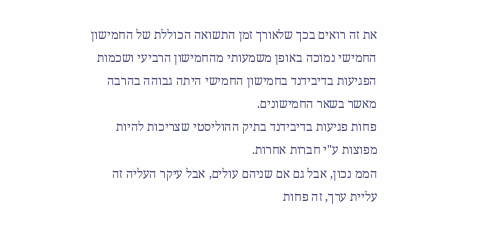את זה רואים בכך שלאורך זמן התשואה הכוללת של החמישון החמישי נמוכה באופן משמעותי מהחמישון הרביעי ושכמות הפגיעות בדיבידנד בחמישון החמישי היתה גבוהה בהרבה מאשר בשאר החמישונים.
פחות פגיעות בדיבידנד בתיק ההוליסטי שצריכות להיות מפוצות ע"י חברות אחרות.
הממ נכון, אבל גם אם שניהם עולים, אבל עיקר העליה זה עליית ערך, זה פחות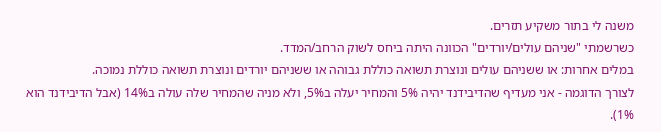משנה לי בתור משקיע תזרים.
כשרשמתי "שניהם עולים/יורדים" הכוונה היתה ביחס לשוק הרחב/המדד.
במלים אחרות: או ששניהם עולים ונוצרת תשואה כוללת גבוהה או ששניהם יורדים ונוצרת תשואה כוללת נמוכה.
לצורך הדוגמה - אני מעדיף שהדיבידנד יהיה 5% והמחיר יעלה ב5%, ולא מניה שהמחיר שלה עולה ב14% (אבל הדיבידנד הוא 1%).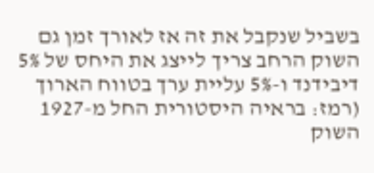בשביל שנקבל את זה אז לאורך זמן גם השוק הרחב צריך לייצג את היחס של 5% דיבידנד ו-5% עליית ערך בטווח הארוך (רמז: בראיה היסטורית החל מ-1927 השוק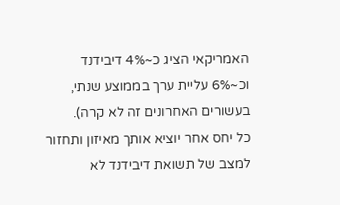האמריקאי הציג כ~4% דיבידנד וכ~6% עליית ערך בממוצע שנתי, בעשורים האחרונים זה לא קרה).
כל יחס אחר יוציא אותך מאיזון ותחזור למצב של תשואת דיבידנד לא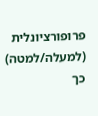פרופורציונלית (למעלה/למטה) כך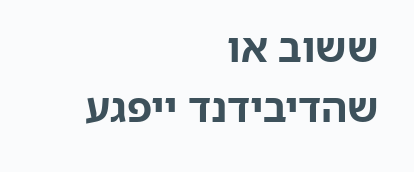ששוב או שהדיבידנד ייפגע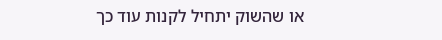או שהשוק יתחיל לקנות עוד כך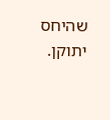שהיחס יתוקן.